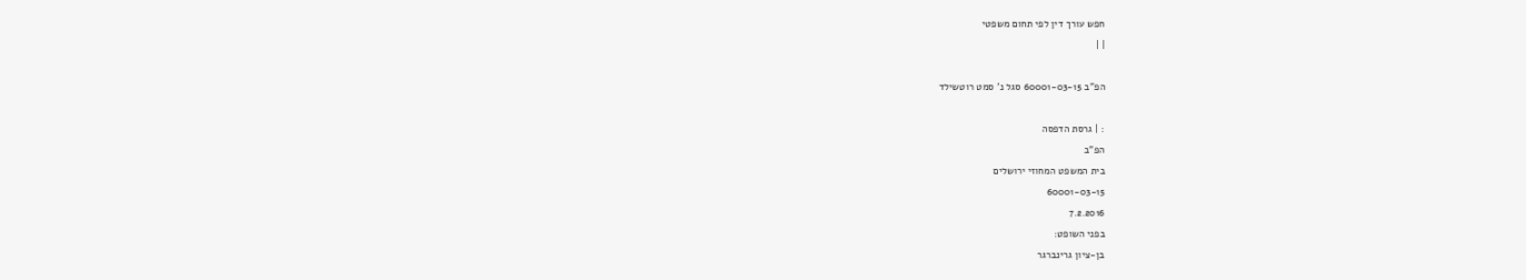חפש עורך דין לפי תחום משפטי
| |

הפ"ב 60001-03-15 סגל נ' סמט רוטשילד

: | גרסת הדפסה
הפ"ב
בית המשפט המחוזי ירושלים
60001-03-15
7.2.2016
בפני השופט:
בן-ציון גרינברגר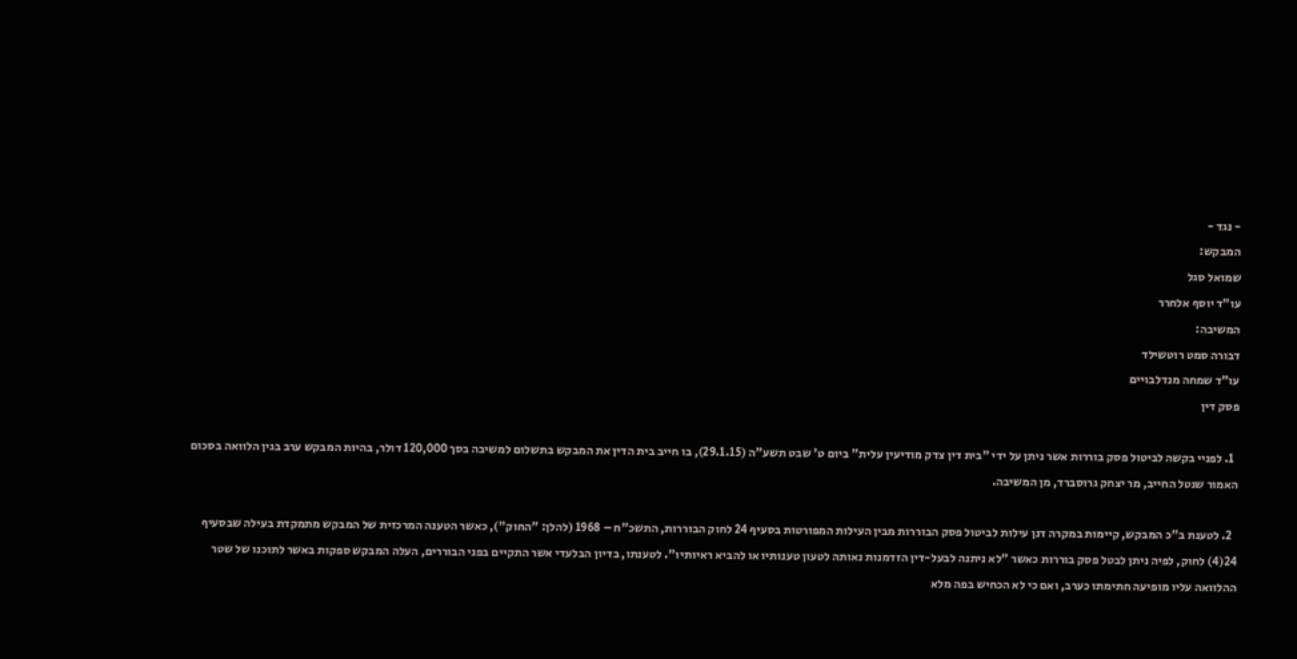- נגד -
המבקש:
שמואל סגל
עו"ד יוסף אלחרר
המשיבה:
דבורה סמט רוטשילד
עו"ד שמחה מנדלבויים
פסק דין

  1. לפניי בקשה לביטול פסק בוררות אשר ניתן על ידי "בית דין צדק מודיעין עלית" ביום ט' שבט תשע"ה (29.1.15), בו חייב בית הדין את המבקש בתשלום למשיבה בסך 120,000 דולר, בהיות המבקש ערב בגין הלוואה בסכום האמור שנטל החייב, מר יצחק גרוסברד, מן המשיבה.

  2. לטענת ב"כ המבקש, קיימות במקרה דנן עילות לביטול פסק הבוררות מבין העילות המפורטות בסעיף 24 לחוק הבוררות, התשכ"ח – 1968 (להלן: "החוק"), כאשר הטענה המרכזית של המבקש מתמקדת בעילה שבסעיף 24(4) לחוק, לפיה ניתן לבטל פסק בוררות כאשר "לא ניתנה לבעל-דין הזדמנות נאותה לטעון טענותיו או להביא ראיותיו". לטענתו, בדיון הבלעדי אשר התקיים בפני הבוררים, העלה המבקש ספקות באשר לתוכנו של שטר ההלוואה עליו מופיעה חתימתו כערב, ואם כי לא הכחיש בפה מלא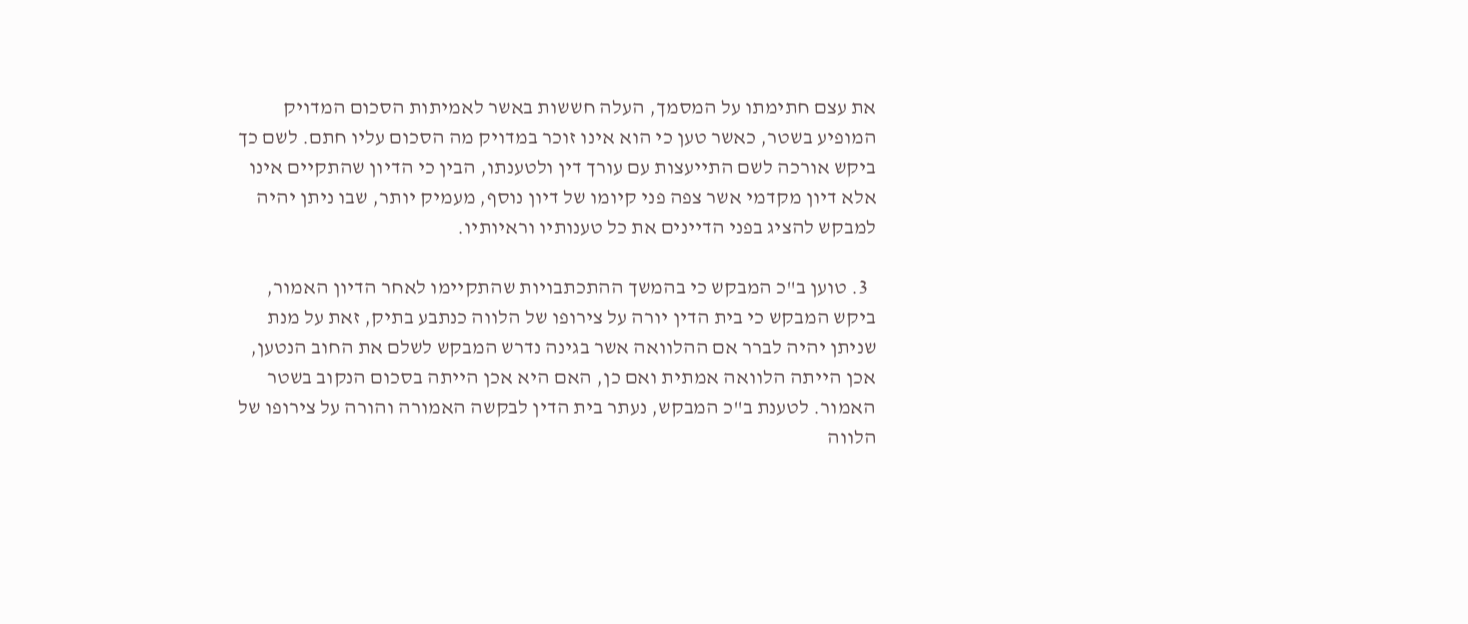את עצם חתימתו על המסמך, העלה חששות באשר לאמיתות הסכום המדויק המופיע בשטר, כאשר טען כי הוא אינו זוכר במדויק מה הסכום עליו חתם. לשם כך ביקש אורכה לשם התייעצות עם עורך דין ולטענתו, הבין כי הדיון שהתקיים אינו אלא דיון מקדמי אשר צפה פני קיומו של דיון נוסף, מעמיק יותר, שבו ניתן יהיה למבקש להציג בפני הדיינים את כל טענותיו וראיותיו.

  3. טוען ב"כ המבקש כי בהמשך ההתכתבויות שהתקיימו לאחר הדיון האמור, ביקש המבקש כי בית הדין יורה על צירופו של הלווה כנתבע בתיק, זאת על מנת שניתן יהיה לברר אם ההלוואה אשר בגינה נדרש המבקש לשלם את החוב הנטען, אכן הייתה הלוואה אמתית ואם כן, האם היא אכן הייתה בסכום הנקוב בשטר האמור. לטענת ב"כ המבקש, נעתר בית הדין לבקשה האמורה והורה על צירופו של הלווה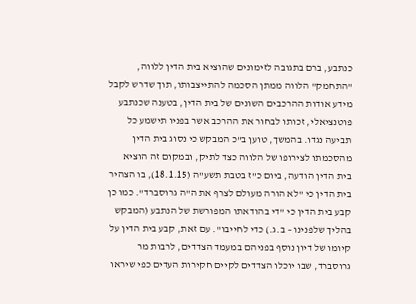כנתבע, ברם בתגובה לזימונים שהוציא בית הדין ללווה, "התחמק" הלווה ממתן הסכמה להתייצבותו, תוך שדרש לקבל מידע אודות ההרכבים השונים של בית הדין, בטענה שכנתבע פוטנציאלי, זכותו לבחור את ההרכב אשר בפניו תישמע כל תביעה נגדו. בהמשך, טוען ב"כ המבקש כי נסוג בית הדין מהסכמתו לצירופו של הלווה כצד לתיק, ובמקום זה הוציא בית הדין הודעה, ביום כ"ז בטבת תשע"ה (18.1.15), בו הצהיר בית הדין כי "לא הורה מעולם לצרף את ה"ה גרוסברד". כמו כן קבע בית הדין כי "די בהודאתו המפורשת של הנתבע (המבקש בהליך שלפנינו – ב.ג.) כדי לחייבו". עם זאת, קבע בית הדין על קיומו של דיון נוסף בפניהם במעמד הצדדים, לרבות מר גרוסברד, שבו יוכלו הצדדים לקיים חקירות העדים כפי שיראו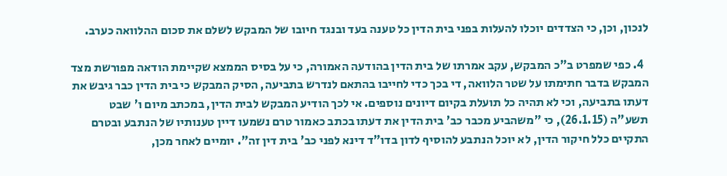לנכון, וכן, כי הצדדים יוכלו להעלות בפני בית הדין כל טענה בעד ובנגד חיובו של המבקש לשלם את סכום ההלוואה כערב.

  4. כפי שמפרט ב"כ המבקש, עקב אמרתו של בית הדין בהודעה האמורה, כי על בסיס הממצא שקיימת הודאה מפורשת מצד המבקש בדבר חתימתו על שטר הלוואה, די בכך כדי לחייבו בהתאם לנדרש בתביעה, הסיק המבקש כי בית הדין כבר גיבש את דעתו בתביעה, וכי לא תהיה כל תועלת בקיום דיונים נוספים. אי לכך הודיע המבקש לבית הדין, במכתב מיום ו' שבט תשע"ה (26.1.15), כי "משהביע מכבר כב' בית הדין את דעתו בכתב כאמור טרם נשמעו דיין טענותיו של הנתבע ובטרם התקיים כלל חיקור הדין, לא יוכל הנתבע להוסיף לדון בדו"ד דינא לפני כב' בית דין זה". יומיים לאחר מכן,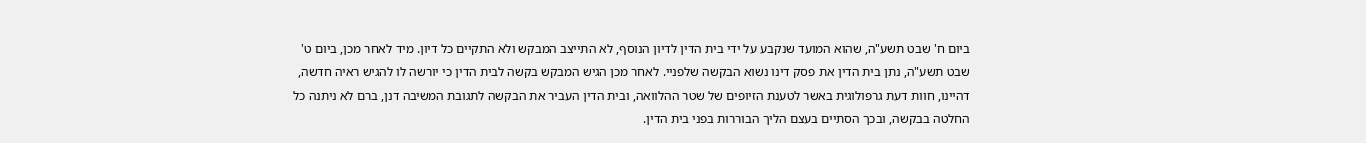ביום ח' שבט תשע"ה, שהוא המועד שנקבע על ידי בית הדין לדיון הנוסף, לא התייצב המבקש ולא התקיים כל דיון. מיד לאחר מכן, ביום ט' שבט תשע"ה, נתן בית הדין את פסק דינו נשוא הבקשה שלפניי. לאחר מכן הגיש המבקש בקשה לבית הדין כי יורשה לו להגיש ראיה חדשה, דהיינו, חוות דעת גרפולוגית באשר לטענת הזיופים של שטר ההלוואה, ובית הדין העביר את הבקשה לתגובת המשיבה דנן, ברם לא ניתנה כל החלטה בבקשה, ובכך הסתיים בעצם הליך הבוררות בפני בית הדין.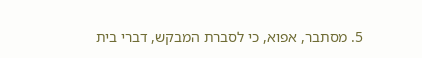5. מסתבר, אפוא, כי לסברת המבקש, דברי בית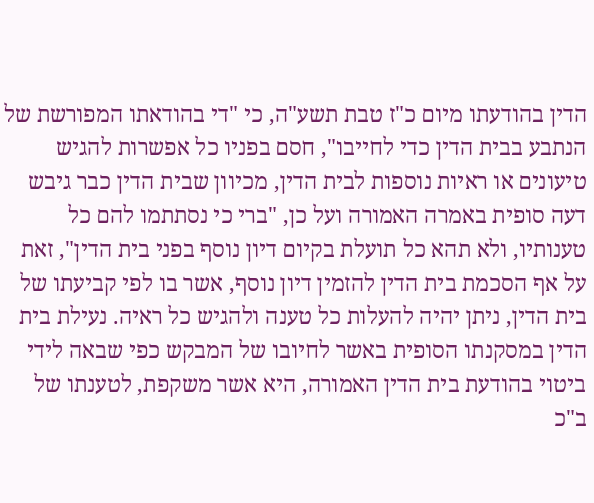הדין בהודעתו מיום כ"ז טבת תשע"ה, כי "די בהודאתו המפורשת של הנתבע בבית הדין כדי לחייבו", חסם בפניו כל אפשרות להגיש טיעונים או ראיות נוספות לבית הדין, מכיוון שבית הדין כבר גיבש דעה סופית באמרה האמורה ועל כן, "ברי כי נסתתמו להם כל טענותיו, ולא תהא כל תועלת בקיום דיון נוסף בפני בית הדין", זאת על אף הסכמת בית הדין להזמין דיון נוסף, אשר בו לפי קביעתו של בית הדין, ניתן יהיה להעלות כל טענה ולהגיש כל ראיה. נעילת בית הדין במסקנתו הסופית באשר לחיובו של המבקש כפי שבאה לידי ביטוי בהודעת בית הדין האמורה, היא אשר משקפת, לטענתו של ב"כ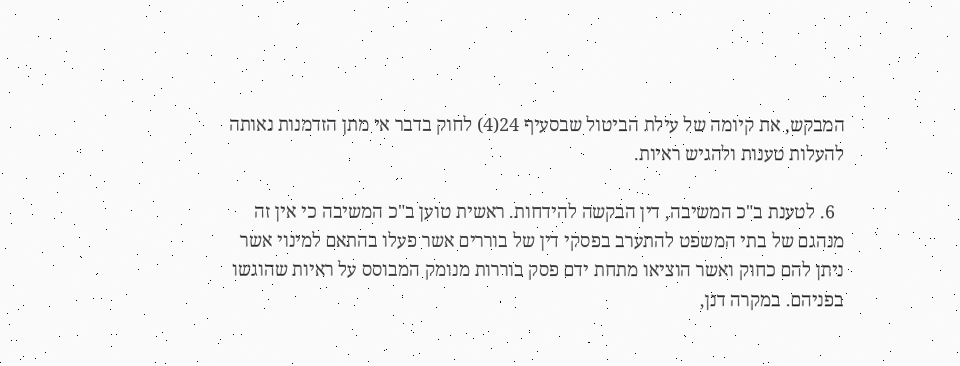המבקש, את קיומה של עילת הביטול שבסעיף 24(4) לחוק בדבר אי מתן הזדמנות נאותה להעלות טענות ולהגיש ראיות.

  6. לטענת ב"כ המשיבה, דין הבקשה להידחות. ראשית טוען ב"כ המשיבה כי אין זה מנהגם של בתי המשפט להתערב בפסקי דין של בוררים אשר פעלו בהתאם למינוי אשר ניתן להם כחוק ואשר הוציאו מתחת ידם פסק בוררות מנומק המבוסס על ראיות שהוגשו בפניהם. במקרה דנן,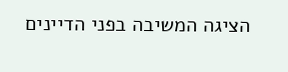הציגה המשיבה בפני הדיינים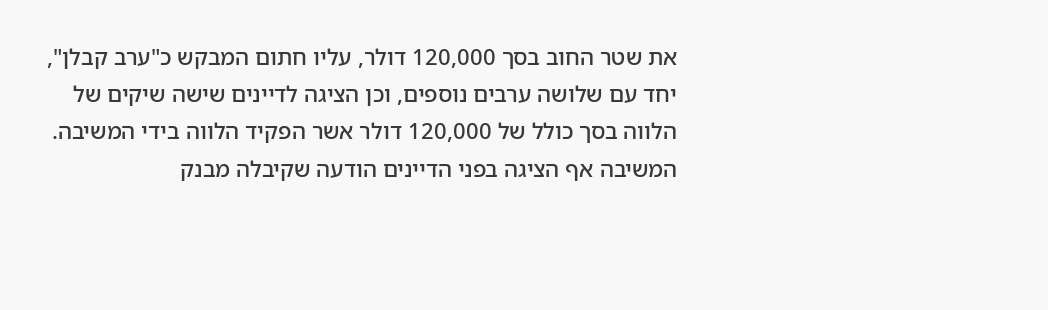את שטר החוב בסך 120,000 דולר, עליו חתום המבקש כ"ערב קבלן", יחד עם שלושה ערבים נוספים, וכן הציגה לדיינים שישה שיקים של הלווה בסך כולל של 120,000 דולר אשר הפקיד הלווה בידי המשיבה. המשיבה אף הציגה בפני הדיינים הודעה שקיבלה מבנק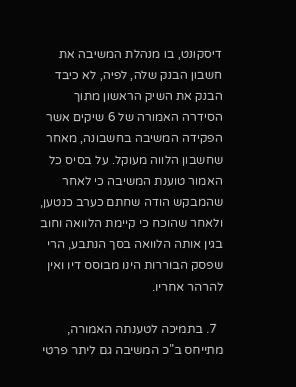דיסקונט, בו מנהלת המשיבה את חשבון הבנק שלה, לפיה, לא כיבד הבנק את השיק הראשון מתוך הסידרה האמורה של 6 שיקים אשר הפקידה המשיבה בחשבונה, מאחר שחשבון הלווה מעוקל. על בסיס כל האמור טוענת המשיבה כי לאחר שהמבקש הודה שחתם כערב כנטען, ולאחר שהוכח כי קיימת הלוואה וחוב בגין אותה הלוואה בסך הנתבע, הרי שפסק הבוררות הינו מבוסס דיו ואין להרהר אחריו.

  7. בתמיכה לטענתה האמורה, מתייחס ב"כ המשיבה גם ליתר פרטי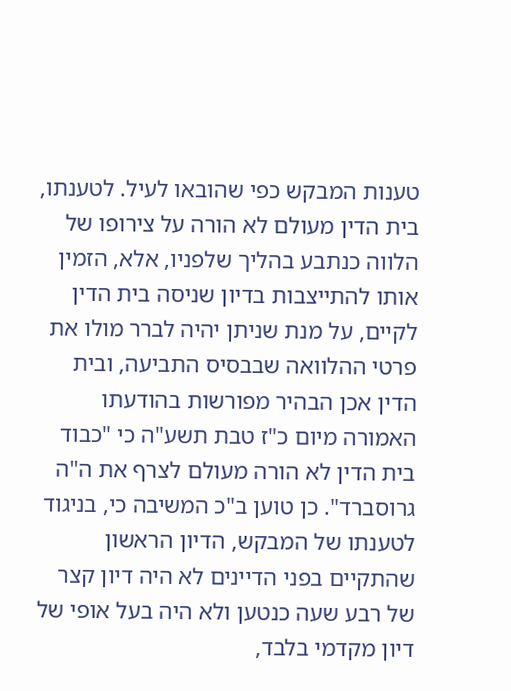טענות המבקש כפי שהובאו לעיל. לטענתו, בית הדין מעולם לא הורה על צירופו של הלווה כנתבע בהליך שלפניו, אלא, הזמין אותו להתייצבות בדיון שניסה בית הדין לקיים, על מנת שניתן יהיה לברר מולו את פרטי ההלוואה שבבסיס התביעה, ובית הדין אכן הבהיר מפורשות בהודעתו האמורה מיום כ"ז טבת תשע"ה כי "כבוד בית הדין לא הורה מעולם לצרף את ה"ה גרוסברד". כן טוען ב"כ המשיבה כי, בניגוד לטענתו של המבקש, הדיון הראשון שהתקיים בפני הדיינים לא היה דיון קצר של רבע שעה כנטען ולא היה בעל אופי של דיון מקדמי בלבד,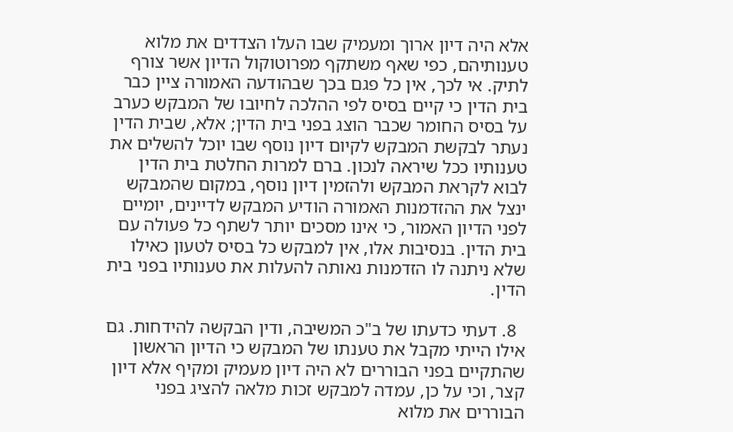אלא היה דיון ארוך ומעמיק שבו העלו הצדדים את מלוא טענותיהם, כפי שאף משתקף מפרוטוקול הדיון אשר צורף לתיק. אי לכך, אין כל פגם בכך שבהודעה האמורה ציין כבר בית הדין כי קיים בסיס לפי ההלכה לחיובו של המבקש כערב על בסיס החומר שכבר הוצג בפני בית הדין; אלא, שבית הדין נעתר לבקשת המבקש לקיום דיון נוסף שבו יוכל להשלים את טענותיו ככל שיראה לנכון. ברם למרות החלטת בית הדין לבוא לקראת המבקש ולהזמין דיון נוסף, במקום שהמבקש ינצל את ההזדמנות האמורה הודיע המבקש לדיינים, יומיים לפני הדיון האמור, כי אינו מסכים יותר לשתף כל פעולה עם בית הדין. בנסיבות אלו, אין למבקש כל בסיס לטעון כאילו שלא ניתנה לו הזדמנות נאותה להעלות את טענותיו בפני בית הדין.

  8. דעתי כדעתו של ב"כ המשיבה, ודין הבקשה להידחות. גם אילו הייתי מקבל את טענתו של המבקש כי הדיון הראשון שהתקיים בפני הבוררים לא היה דיון מעמיק ומקיף אלא דיון קצר, וכי על כן, עמדה למבקש זכות מלאה להציג בפני הבוררים את מלוא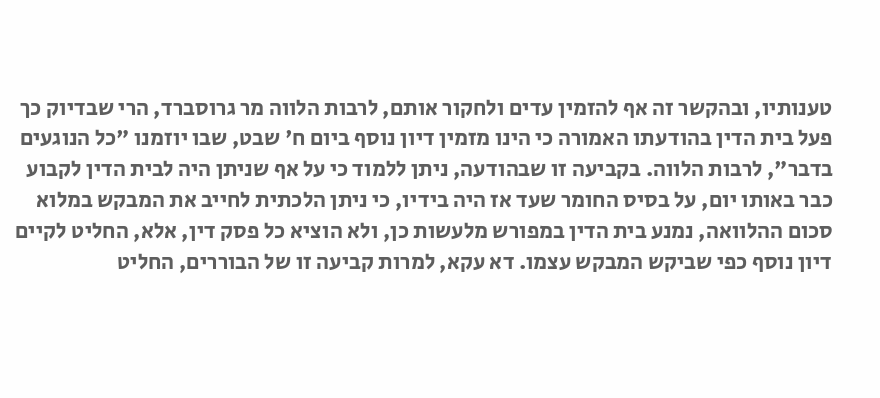טענותיו, ובהקשר זה אף להזמין עדים ולחקור אותם, לרבות הלווה מר גרוסברד, הרי שבדיוק כך פעל בית הדין בהודעתו האמורה כי הינו מזמין דיון נוסף ביום ח' שבט, שבו יוזמנו "כל הנוגעים בדבר", לרבות הלווה. בקביעה זו שבהודעה, ניתן ללמוד כי על אף שניתן היה לבית הדין לקבוע כבר באותו יום, על בסיס החומר שעד אז היה בידיו, כי ניתן הלכתית לחייב את המבקש במלוא סכום ההלוואה, נמנע בית הדין במפורש מלעשות כן, ולא הוציא כל פסק דין, אלא, החליט לקיים דיון נוסף כפי שביקש המבקש עצמו. דא עקא, למרות קביעה זו של הבוררים, החליט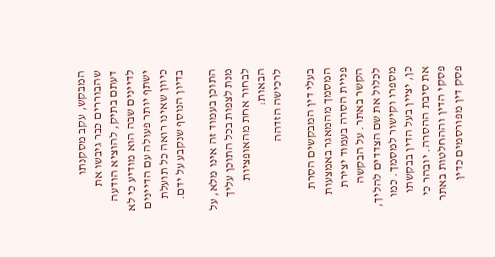המבקש, עקב מסקנתו שהבוררים כבר גיבשו את דעתם בתיק, להוציא הודעה לדיינים שבה הוא מודיע כי לא ישתף יותר פעולה עם הדיינים כיוון שאינו רואה כל תועלת בדיון הנוסף שנקבע על ידם.

התוכן בעמוד זה אינו מלא, על מנת לצפות בכל התוכן עליך לבחור אחת מהאופציות הבאות:
לרכישה הזדהה

בעלי דין המבקשים הסרת המסמך מהמאגר באמצעות פניית הסרה בעמוד יצירת הקשר באתר. על הבקשה לכלול את שם הצדדים להליך, מספרו וקישור למסמך. כמו כן, יציין בעל הדין בבקשתו את סיבת ההסרה. יובהר כי פסקי הדין וההחלטות באתר פסק דין מפורסמים כדין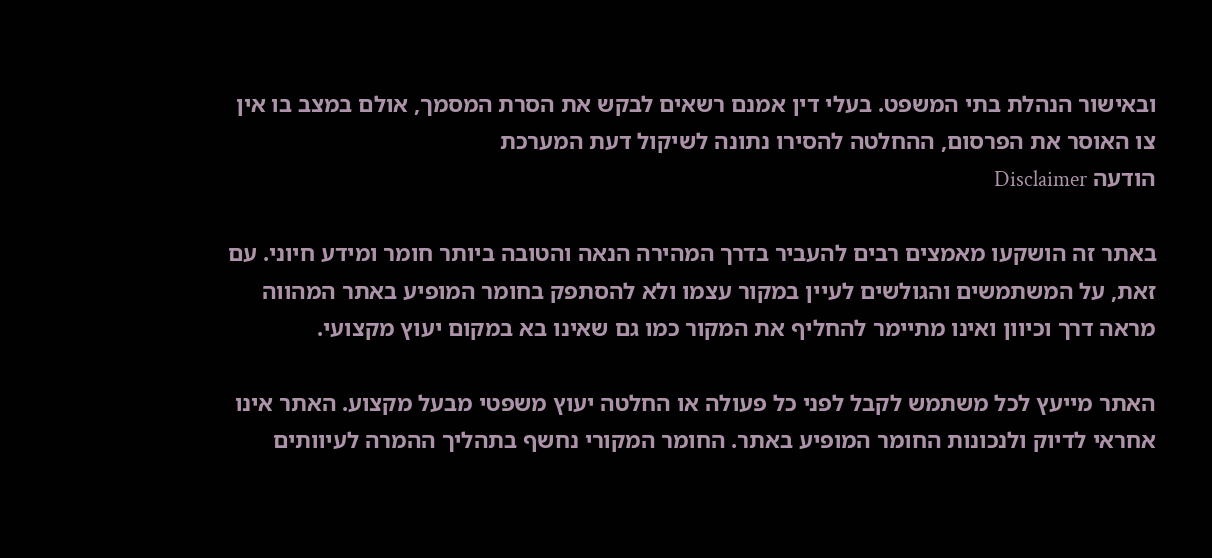ובאישור הנהלת בתי המשפט. בעלי דין אמנם רשאים לבקש את הסרת המסמך, אולם במצב בו אין צו האוסר את הפרסום, ההחלטה להסירו נתונה לשיקול דעת המערכת
הודעה Disclaimer

באתר זה הושקעו מאמצים רבים להעביר בדרך המהירה הנאה והטובה ביותר חומר ומידע חיוני. עם זאת, על המשתמשים והגולשים לעיין במקור עצמו ולא להסתפק בחומר המופיע באתר המהווה מראה דרך וכיוון ואינו מתיימר להחליף את המקור כמו גם שאינו בא במקום יעוץ מקצועי.

האתר מייעץ לכל משתמש לקבל לפני כל פעולה או החלטה יעוץ משפטי מבעל מקצוע. האתר אינו אחראי לדיוק ולנכונות החומר המופיע באתר. החומר המקורי נחשף בתהליך ההמרה לעיוותים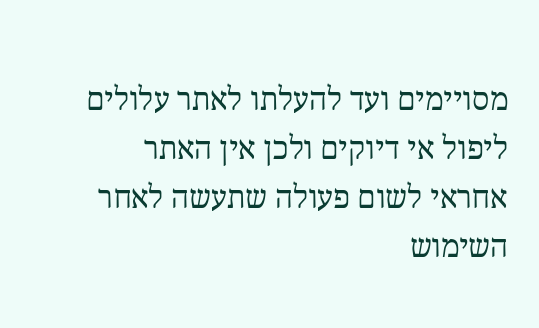מסויימים ועד להעלתו לאתר עלולים ליפול אי דיוקים ולכן אין האתר אחראי לשום פעולה שתעשה לאחר השימוש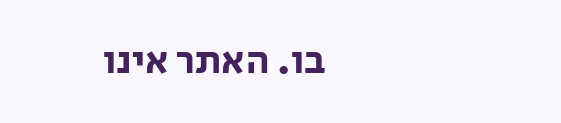בו. האתר אינו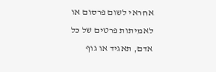אחראי לשום פרסום או לאמיתות פרטים של כל אדם, תאגיד או גוף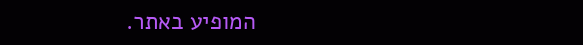המופיע באתר.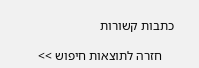כתבות קשורות

    חזרה לתוצאות חיפוש >>